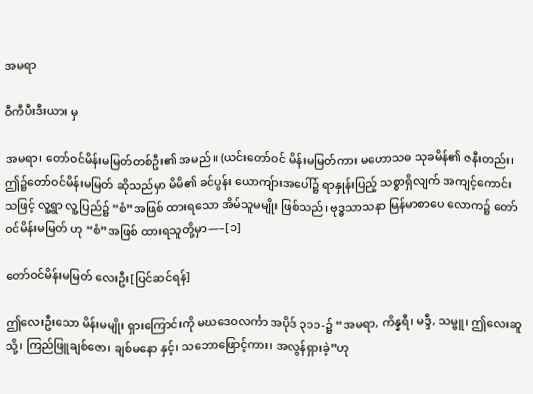အမရာ

ဝီကီပီးဒီးယား မှ

အမရာ၊ တော်ဝင်မိန်းမမြတ်တစ်ဦး၏ အမည်။ (ယင်းတော်ဝင် မိန်းမမြတ်ကား မဟောသဓ သုခမိန်၏ ဇနီးတည်း၊ ဤ၌တော်ဝင်မိန်းမမြတ် ဆိုသည်မှာ မိမိ၏ ခင်ပွန်း ယောကျ်ားအပေါ်၌ ရာနှုန်းပြည့် သစ္စာရှိလျက် အကျင့်ကောင်းသဖြင့် လူ့ရွာ လူ့ပြည်၌ “စံ”အဖြစ် ထားရသော အိမ်သူမမျိုး ဖြစ်သည်၊ ဗုဒ္ဓသာသနာ မြန်မာစာပေ လောက၌ တော်ဝင်မိန်းမမြတ် ဟု “စံ”အဖြစ် ထားရသူတို့မှာ—–[၁]

တော်ဝင်မိန်းမမြတ် လေးဦး[ပြင်ဆင်ရန်]

ဤလေးဦးသော မိန်းမမျိုး ရှားကြောင်းကို မဃဒေဝလင်္ကာ အပိုဒ် ၃၁၁-၌ “အမရာ, ကိန္နရီ၊ မဒ္ဒီ, သမ္ဗူ၊ ဤလေးဆူသို့၊ ကြည်ဖြူချစ်ဇော၊ ချစ်မနော နှင့်၊ သဘောဖြောင့်ကား၊ အလွန်ရှားခဲ့”ဟု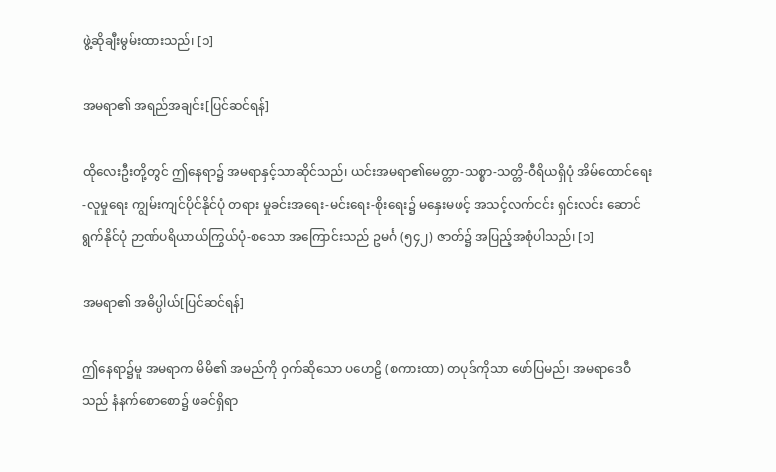ဖွဲ့ဆိုချီးမွမ်းထားသည်၊ [၁]

အမရာ၏ အရည်အချင်း[ပြင်ဆင်ရန်]

ထိုလေးဦးတို့တွင် ဤနေရာ၌ အမရာနှင့်သာဆိုင်သည်၊ ယင်းအမရာ၏မေတ္တာ-သစ္စာ-သတ္တိ-ဝီရိယရှိပုံ အိမ်ထောင်ရေး-လူမှုရေး ကျွမ်းကျင်ပိုင်နိုင်ပုံ တရား မှုခင်းအရေး-မင်းရေး-စိုးရေး၌ မနှေးမဖင့် အသင့်လက်ငင်း ရှင်းလင်း ဆောင်ရွက်နိုင်ပုံ ဉာဏ်ပရိယာယ်ကြွယ်ပုံ-စသော အကြောင်းသည် ဥမင်္ဂ (၅၄၂) ဇာတ်၌ အပြည့်အစုံပါသည်၊ [၁]

အမရာ၏ အဓိပ္ပါယ်[ပြင်ဆင်ရန်]

ဤနေရာ၌မူ အမရာက မိမိ၏ အမည်ကို ဝှက်ဆိုသော ပဟေဠိ (စကားထာ) တပုဒ်ကိုသာ ဖော်ပြမည်၊ အမရာဒေဝီသည် နံနက်စောစော၌ ဖခင်ရှိရာ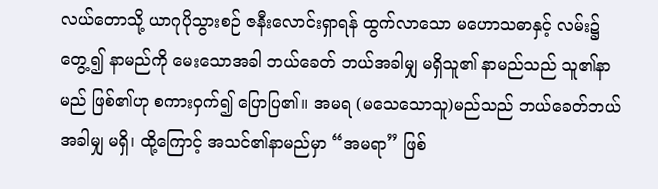လယ်တောသို့ ယာဂုပိုသွားစဉ် ဇနီးလောင်းရှာရန် ထွက်လာသော မဟောသဓာနှင့် လမ်း၌တွေ့၍ နာမည်ကို မေးသောအခါ ဘယ်ခေတ် ဘယ်အခါမျှ မရှိသူ၏ နာမည်သည် သူ၏နာမည် ဖြစ်၏ဟု စကားဝှက်၍ ပြောပြ၏။ အမရ (မသေသောသူ)မည်သည် ဘယ်ခေတ်ဘယ် အခါမျှ မရှိ၊ ထို့ကြောင့် အသင်၏နာမည်မှာ “အမရာ” ဖြစ်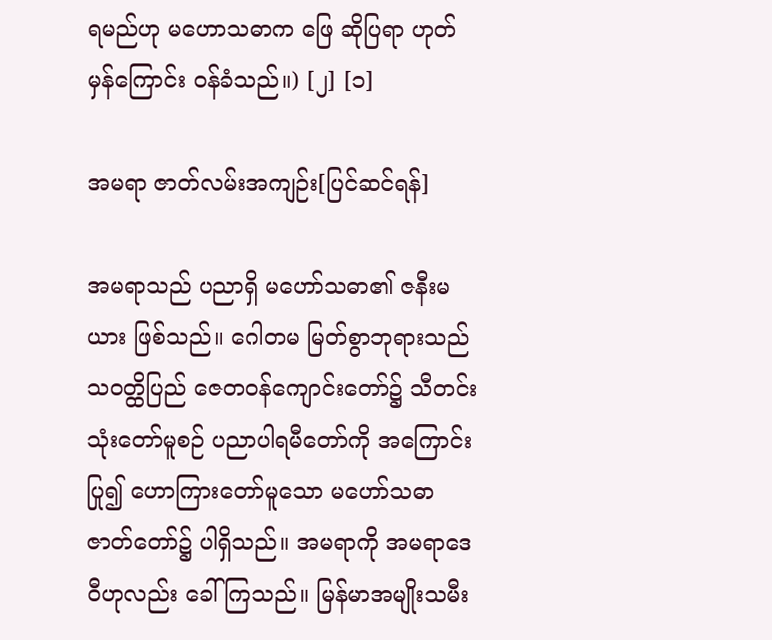ရမည်ဟု မဟောသဓာက ဖြေ ဆိုပြရာ ဟုတ်မှန်ကြောင်း ဝန်ခံသည်။) [၂] [၁]

အမရာ ဇာတ်လမ်းအကျဉ်း[ပြင်ဆင်ရန်]

အမရာသည် ပညာရှိ မဟော်သဓာ၏ ဇနီးမယား ဖြစ်သည်။ ဂေါတမ မြတ်စွာဘုရားသည် သဝတ္ထိပြည် ဇေတဝန်ကျောင်းတော်၌ သီတင်းသုံးတော်မူစဉ် ပညာပါရမီတော်ကို အကြောင်းပြု၍ ဟောကြားတော်မူသော မဟော်သဓာဇာတ်တော်၌ ပါရှိသည်။ အမရာကို အမရာဒေဝီဟုလည်း ခေါ်ကြသည်။ မြန်မာအမျိုးသမီး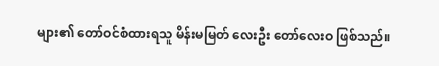များ၏ တော်ဝင်စံထားရသူ မိန်းမမြတ် လေးဦး တော်လေးဝ ဖြစ်သည်။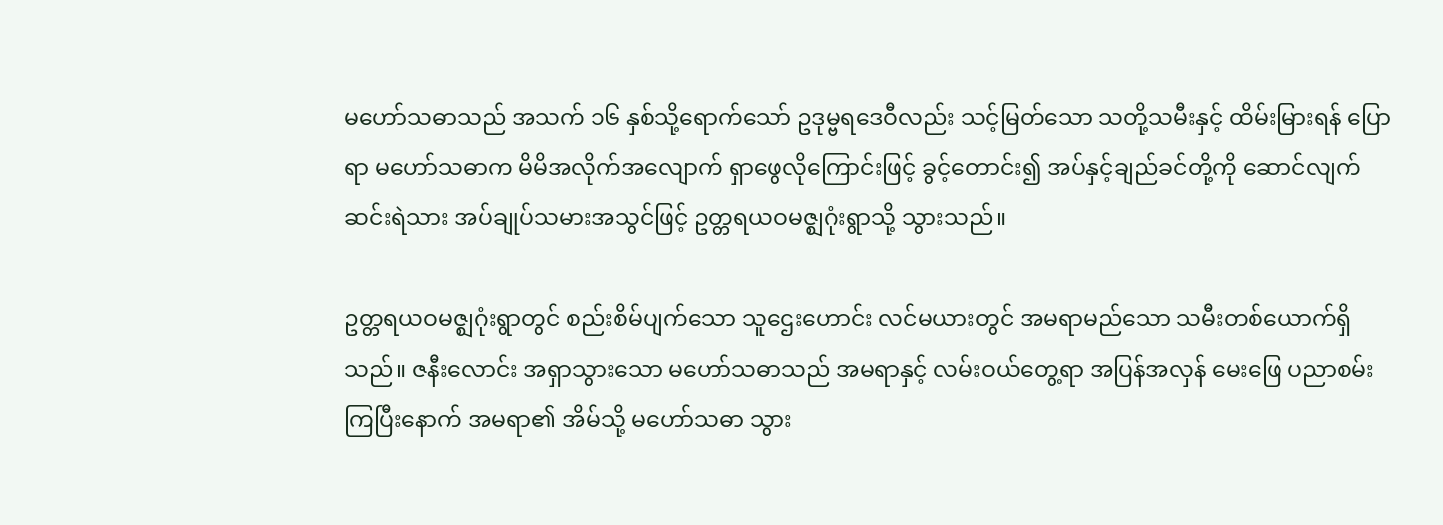မဟော်သဓာသည် အသက် ၁၆ နှစ်သို့ရောက်သော် ဥဒုမ္ဗရဒေဝီလည်း သင့်မြတ်သော သတို့သမီးနှင့် ထိမ်းမြားရန် ပြောရာ မဟော်သဓာက မိမိအလိုက်အလျောက် ရှာဖွေလိုကြောင်းဖြင့် ခွင့်တောင်း၍ အပ်နှင့်ချည်ခင်တို့ကို ဆောင်လျက် ဆင်းရဲသား အပ်ချုပ်သမားအသွင်ဖြင့် ဥတ္တရယဝမဇ္ဈဂုံးရွာသို့ သွားသည်။

ဥတ္တရယဝမဇ္ဈဂုံးရွာတွင် စည်းစိမ်ပျက်သော သူဌေးဟောင်း လင်မယားတွင် အမရာမည်သော သမီးတစ်ယောက်ရှိသည်။ ဇနီးလောင်း အရှာသွားသော မဟော်သဓာသည် အမရာနှင့် လမ်းဝယ်တွေ့ရာ အပြန်အလှန် မေးဖြေ ပညာစမ်းကြပြီးနောက် အမရာ၏ အိမ်သို့ မဟော်သဓာ သွား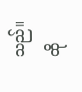သည်။ ထို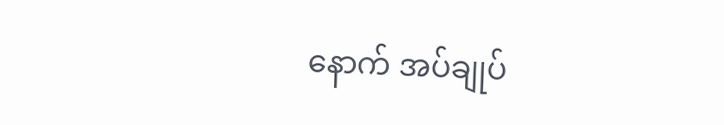နောက် အပ်ချုပ်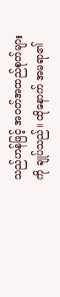သည်ဟန်ဖြင့် အဝတ်အထည်စုတ်များကို ချုပ်သည်။ ထိုနောက် အမရာ၏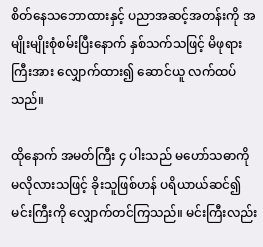စိတ်နေသဘောထားနှင့် ပညာအဆင့်အတန်းကို အမျိုးမျိုးစုံစမ်းပြီးနောက် နှစ်သက်သဖြင့် မိဖုရားကြီးအား လျှောက်ထား၍ ဆောင်ယူ လက်ထပ်သည်။

ထိုနောက် အမတ်ကြီး ၄ ပါးသည် မဟော်သဓာကို မလိုလားသဖြင့် ခိုးသူဖြစ်ဟန် ပရိယာယ်ဆင်၍ မင်းကြီးကို လျှောက်တင်ကြသည်။ မင်းကြီးလည်း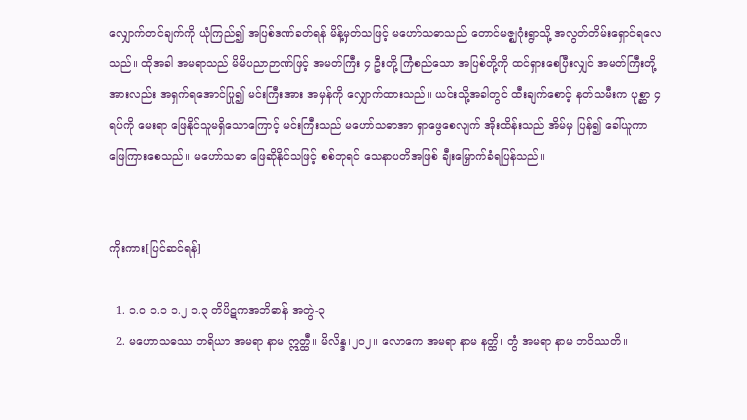လျှောက်တင်ချက်ကို ယုံကြည်၍ အပြစ်ဒဏ်ခတ်ရန် မိန့်မှတ်သဖြင့် မဟော်သဓာသည် တောင်မဇ္ဈဂုံးရွာသို့ အလွတ်တိမ်းရှောင်ရလေသည်။ ထိုအခါ အမရာသည် မိမိပညာဉာဏ်ဖြင့် အမတ်ကြီး ၄ ဦးတို့ ကြံစည်သော အပြစ်တို့ကို ထင်ရှားစေပြီးလျှင် အမတ်ကြီးတို့အားလည်း အရှက်ရအောင်ပြု၍ မင်းကြီးအား အမှန်ကို လျှောက်ထားသည်။ ယင်းသို့အခါတွင် ထီးချက်စောင့် နတ်သမီးက ပုစ္ဆာ ၄ ရပ်ကို မေးရာ ဖြေနိုင်သူမရှိသောကြောင့် မင်းကြီးသည် မဟော်သဓာအာ ရှာဖွေစေလျက် အိုးထိန်းသည် အိမ်မှ ပြန်၍ ခေါ်ယူကာ ဖြေကြားစေသည်။ မဟော်သဓာ ဖြေဆိုနိုင်သဖြင့် စစ်ဘုရင် သေနာပတိအဖြစ် ချီးမြှောက်ခံရပြန်သည်။


ကိုးကား[ပြင်ဆင်ရန်]

  1. ၁.၀ ၁.၁ ၁.၂ ၁.၃ တိပိဋကအဘိဓာန် အတွဲ-၃
  2. မဟောသဓဿ ဘရိယာ အမရာ နာမ ဣတ္ထီ။ မိလိန္ဒ၊၂၀၂။ လောကေ အမရာ နာမ နတ္ထိ၊ တွံ အမရာ နာမ ဘဝိဿတိ။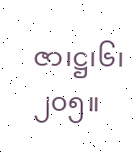ဇာ၊ဋ္ဌ၊၆၊၂၀၅။